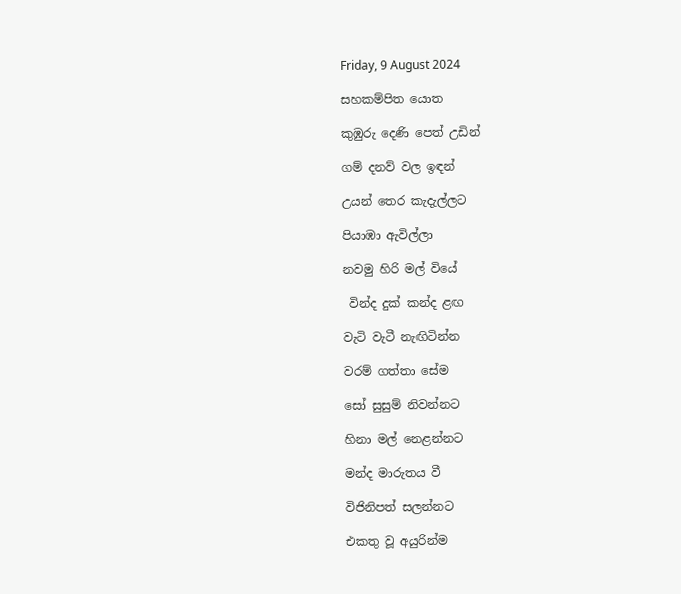Friday, 9 August 2024

සහකම්පිත යොත

කුඹුරු දෙණි පෙත් උඩින්

ගම් දනව් වල ඉඳන්

උයන් තෙර කැදැල්ලට

පියාඹා ඇවිල්ලා

නවමු හිරි මල් වියේ

 වින්ද දුක් කන්ද ළඟ

වැටි වැටී නැඟිටින්න

වරම් ගත්තා සේම

සෝ සුසුම් නිවන්නට

හිනා මල් නෙළන්නට

මන්ද මාරුතය වී

විජිනිපත් සලන්නට

එකතු වූ අයුරින්ම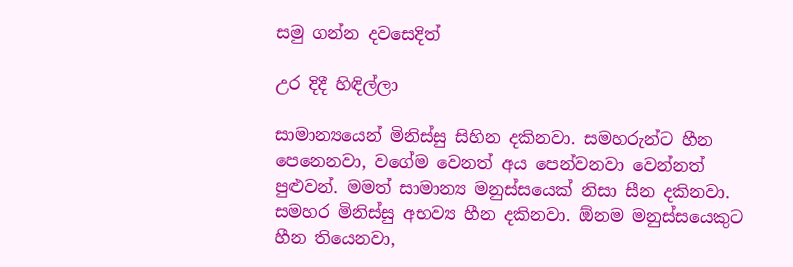සමු ගන්න දවසෙදිත්

උර දිදී හිඳිල්ලා

සාමාන්‍යයෙන් මිනිස්සු සිහින දකිනවා. සමහරුන්ට හීන පෙනෙනවා, වගේම වෙනත් අය පෙන්වනවා වෙන්නත් පුළුවන්. මමත් සාමාන්‍ය මනුස්සයෙක් නිසා සීන දකිනවා. සමහර මිනිස්සු අභව්‍ය හීන දකිනවා. ඕනම මනුස්සයෙකුට හීන තියෙනවා,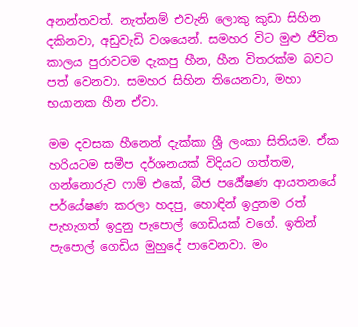අනන්තවත්. නැත්නම් එවැනි ලොකු කුඩා සිහින දකිනවා, අඩුවැඩි වශයෙන්. සමහර විට මුළු ජීවිත කාලය පුරාවටම දැකපු හීන, හීන විතරක්ම බවට පත් වෙනවා. සමහර සිහින තියෙනවා, මහා භයානක හීන ඒවා.

මම දවසක හීනෙන් දැක්කා ශ්‍රී ලංකා සිතියම. ඒක හරියටම සමීප දර්ශනයක් විදියට ගත්තම, ගන්නොරුව ෆාම් එකේ, බීජ පර්‍යේෂණ ආයතනයේ පර්යේෂණ කරලා හදපු, හොඳින් ඉදුනම රත් පැහැගත් ඉදුනු පැපොල් ගෙඩියක් වගේ. ඉතින් පැපොල් ගෙඩිය මුහුදේ පාවෙනවා. මං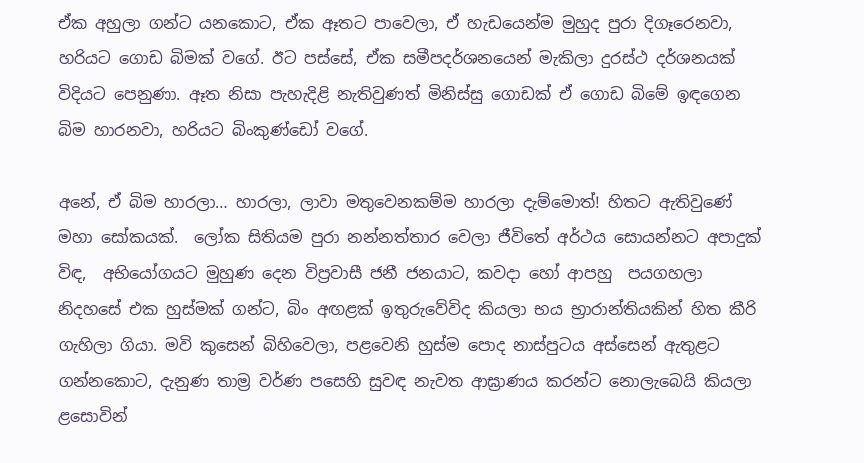ඒක අහුලා ගන්ට යනකොට, ඒක ඈතට පාවෙලා, ඒ හැඩයෙන්ම මුහුද පුරා දිගෑරෙනවා, හරියට ගොඩ බිමක් වගේ. ඊට පස්සේ, ඒක සමීපදර්ශනයෙන් මැකිලා දුරස්ථ දර්ශනයක් විදියට පෙනුණා. ඈත නිසා පැහැදිළි නැතිවුණත් මිනිස්සු ගොඩක් ඒ ගොඩ බිමේ ඉඳගෙන බිම හාරනවා, හරියට බිංකුණ්ඩෝ වගේ.

අනේ, ඒ බිම හාරලා… හාරලා, ලාවා මතුවෙනකම්ම හාරලා දැම්මොත්! හිතට ඇතිවුණේ මහා සෝකයක්.  ලෝක සිතියම පුරා නන්නත්තාර වෙලා ජීවිතේ අර්ථය සොයන්නට අපාදුක් විඳ,  අභියෝගයට මුහුණ දෙන විප්‍රවාසී ජනී ජනයාට, කවදා හෝ ආපහු  පයගහලා නිදහසේ එක හුස්මක් ගන්ට, බිං අඟළක් ඉතුරුවේවිද කියලා භය භ්‍රාරාන්තියකින් හිත කීරි ගැහිලා ගියා. මවි කුසෙන් බිහිවෙලා, පළවෙනි හුස්ම පොද නාස්පුටය අස්සෙන් ඇතුළට ගන්නකොට, දැනුණ තාම්‍ර වර්ණ පසෙහි සුවඳ නැවත ආඝ්‍රාණය කරන්ට නොලැබෙයි කියලා ළසොවින්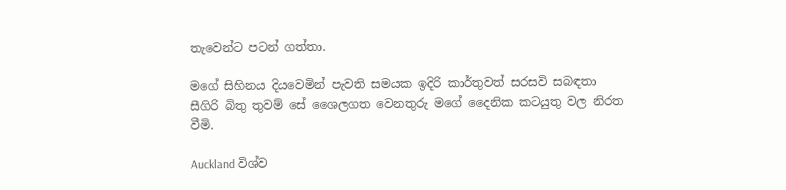තැවෙන්ට පටන් ගත්තා.

මගේ සිහිනය දියවෙමින් පැවති සමයක ඉදිරි කාර්තුවත් සරසවි සබඳතා සීගිරි බිතු තුවම් සේ ශෛලගත වෙනතුරු මගේ දෛනික කටයුතු වල නිරත වීමි.

Auckland විශ්ව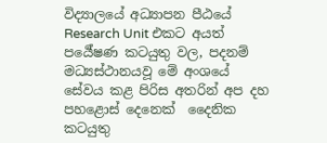විද්‍යාලයේ අධ්‍යාපන පීඨයේ Research Unit එකට අයත් පර්‍යේෂණ කටයුතු වල, පදනම් මධ්‍යස්ථානයවූ මේ අංශයේ සේවය කළ පිරිස අතරින් අප දහ පහළොස් දෙනෙක්  දෛනික කටයුතු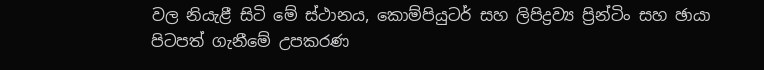වල නියැළී සිටි මේ ස්ථානය, කොම්පියුටර් සහ ලිපිද්‍රව්‍ය ප්‍රින්ටිං සහ ඡායා පිටපත් ගැනීමේ උපකරණ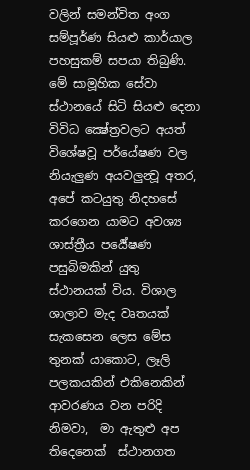වලින් සමන්විත අංග සම්පූර්ණ සියළු කාර්යාල පහසුකම් සපයා තිබුණි. මේ සාමූහික සේවා ස්ථානයේ සිටි සියළු දෙනා විවිධ ක්‍ෂේත්‍රවලට අයත් විශේෂවූ පර්යේෂණ වල නියැලුණ අයවලුන්‍වූ අතර, අපේ කටයුතු නිදහසේ කරගෙන යාමට අවශ්‍ය ශාස්ත්‍රීය පර්‍යේෂණ පසුබිමකින් යුතු ස්ථානයක් විය. විශාල ශාලාව මැද වෘතයක් සැකසෙන ලෙස මේස තුනක් යාකොට, ලෑලි පලකයකින් එකිනෙකින් ආවරණය වන පරිදි නිමවා,  මා ඇතුළු අප තිදෙනෙක්  ස්ථානගත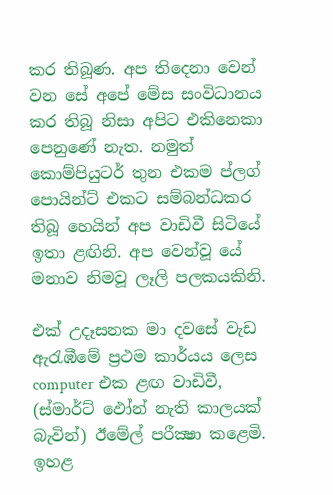කර තිබූණ. අප තිදෙනා වෙන් වන සේ අපේ මේස සංවිධානය කර තිබූ නිසා අපිට එකිනෙකා පෙනුණේ නැත. නමුත් කොම්පියුටර් තුන එකම ප්ලග් පොයින්ට් එකට සම්බන්ධකර තිබූ හෙයින් අප වාඩිවී සිටියේ ඉතා ළඟිනි. අප වෙන්වූ යේ මනාව නිමවූ ලෑලි පලකයකිනි.

එක් උදෑසනක මා දවසේ වැඩ ඇරැඹීමේ ප්‍රථම කාර්යය ලෙස computer එක ළඟ වාඩිවී, (ස්මාර්ට් ඵෝන් නැති කාලයක් බැවින්) ඊමේල් පරීක්‍ෂා කළෙමි.  ඉහළ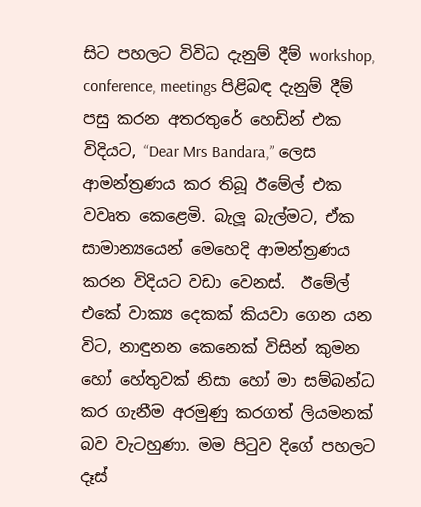සිට පහලට විවිධ දැනුම් දීම් workshop, conference, meetings පිළිබඳ දැනුම් දීම් පසු කරන අතරතුරේ හෙඩින් එක විදියට, “Dear Mrs Bandara,” ලෙස ආමන්ත්‍රණය කර තිබූ ඊමේල් එක වවෘත කෙළෙමි. බැලූ බැල්මට, ඒක සාමාන්‍යයෙන් මෙහෙදි ආමන්ත්‍රණය කරන විදියට වඩා වෙනස්.  ඊමේල් එකේ වාක්‍ය දෙකක් කියවා ගෙන යන විට, නාඳුනන කෙනෙක් විසින් කුමන හෝ හේතුවක් නිසා හෝ මා සම්බන්ධ කර ගැනීම අරමුණු කරගත් ලියමනක් බව වැටහුණා. මම පිටුව දිගේ පහලට දෑස්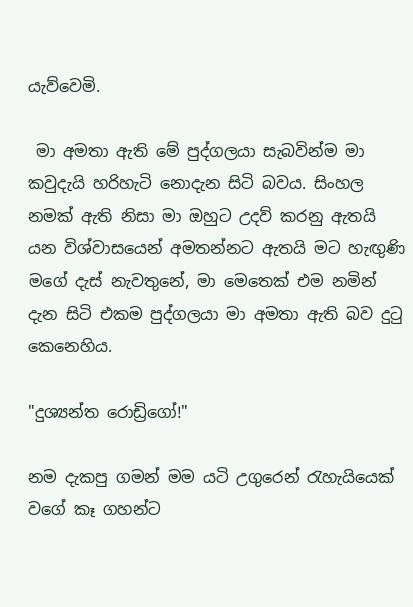යැව්වෙමි.

 මා අමතා ඇති මේ පුද්ගලයා සැබවින්ම මා කවුදැයි හරිහැටි නොදැන සිටි බවය. සිංහල නමක් ඇති නිසා මා ඔහුට උදව් කරනු ඇතයි යන විශ්වාසයෙන් අමතන්නට ඇතයි මට හැඟුණි මගේ දැස් නැවතුනේ, මා මෙතෙක් එම නමින් දැන සිටි එකම පුද්ගලයා මා අමතා ඇති බව දුටු කෙනෙහිය.

"දුශ්‍යන්ත රොඩ්‍රිගෝ!"

නම දැකපු ගමන් මම යටි උගුරෙන් රැහැයියෙක් වගේ කෑ ගහන්ට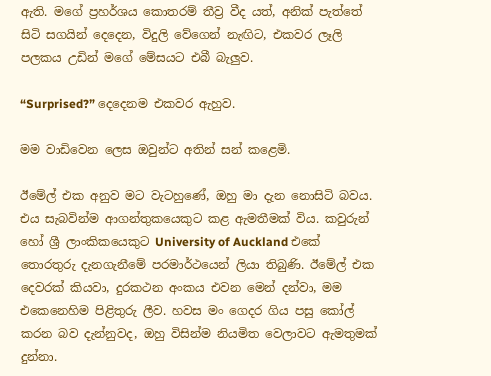ඇති. මගේ ප්‍රහර්ශය කොතරම් තීව්‍ර වීද යත්, අනික් පැත්තේ සිටි සගයින් දෙදෙන, විදුලි වේගෙන් නැඟිට, එකවර ලෑලි පලකය උඩින් මගේ මේසයට එබී බැලුව.

“Surprised?” දෙදෙනම එකවර ඇහුව.

මම වාඩිවෙන ලෙස ඔවුන්ට අතින් සන් කළෙමි.

ඊමේල් එක අනුව මට වැටහුණේ, ඔහු මා දැන නොසිටි බවය. එය සැබවින්ම ආගන්තුකයෙකුට කළ ඇමතීමක් විය. කවුරුන් හෝ ශ්‍රී ලාංකිකයෙකුට University of Auckland එකේ තොරතුරු දැනගැනීමේ පරමාර්ථයෙන් ලියා තිබුණි. ඊමේල් එක දෙවරක් කියවා, දුරකථන අංකය එවන මෙන් දන්වා, මම එකෙනෙහිම පිළිතුරු ලීව. හවස මං ගෙදර ගිය පසු කෝල් කරන බව දැන්නුවද, ඔහු විසින්ම නියමිත වෙලාවට ඇමතුමක් දුන්නා.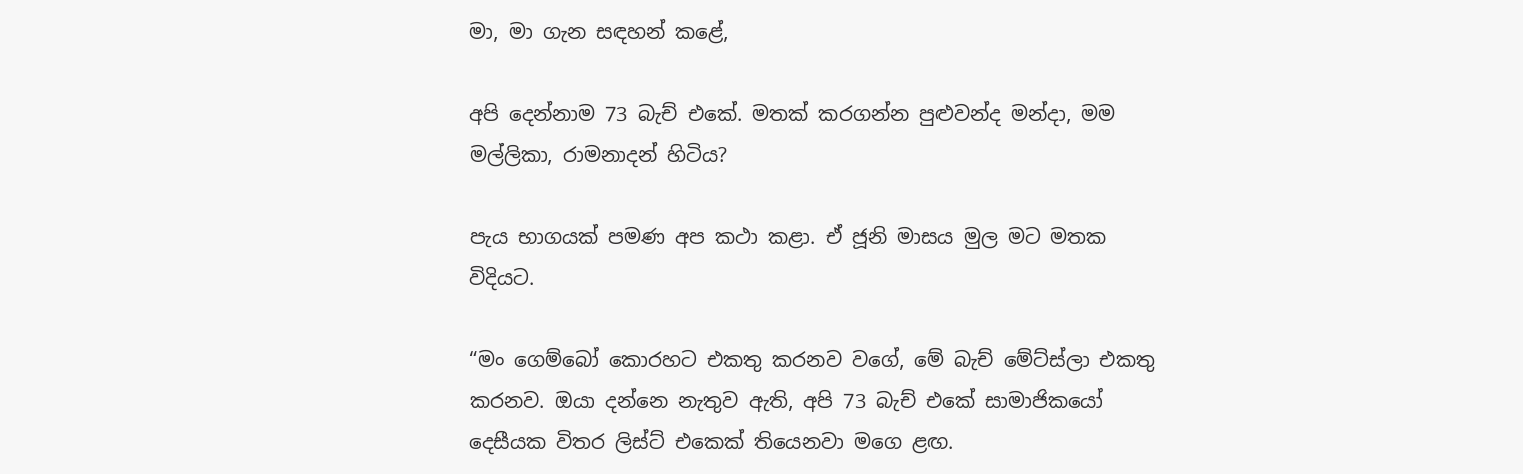මා, මා ගැන සඳහන් කළේ,

අපි දෙන්නාම 73 බැච් එකේ. මතක් කරගන්න පුළුවන්ද මන්දා, මම මල්ලිකා, රාමනාදන් හිටිය?

පැය භාගයක් පමණ අප කථා කළා. ඒ ජූනි මාසය මුල මට මතක විදියට.

“මං ගෙම්බෝ කොරහට එකතු කරනව වගේ, මේ බැච් මේට්ස්ලා එකතු කරනව. ඔයා දන්නෙ නැතුව ඇති, අපි 73 බැච් එකේ සාමාජිකයෝ දෙසීයක විතර ලිස්ට් එකෙක් තියෙනවා මගෙ ළඟ.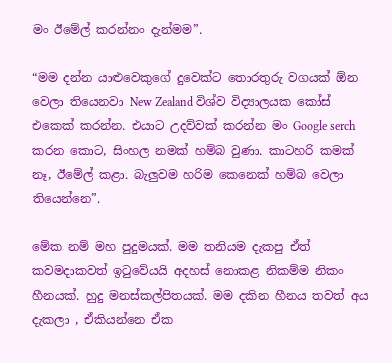මං ඊමේල් කරන්නං දැන්මම”.

“මම දන්න යාළුවෙකුගේ දුවෙක්ට තොරතුරු වගයක් ඕන වෙලා තියෙනවා New Zealand විශ්ව විද්‍යාලයක කෝස් එකෙක් කරන්න. එයාට උදව්වක් කරන්න මං Google serch කරන කොට, සිංහල නමක් හම්බ වුණා. කාටහරි කමක් නෑ, ඊමේල් කළා. බැලුවම හරිම කෙනෙක් හම්බ වෙලා තියෙන්නෙ”.

මේක නම් මහ පුදුමයක්. මම තනියම දැකපු ඒත් කවමදාකවත් ඉටුවේයයි අදහස් නොකළ නිකම්ම නිකං හීනයක්. හුදු මනස්කල්පිතයක්. මම දකින හීනය තවත් අය දැකලා , ඒකියන්නෙ ඒක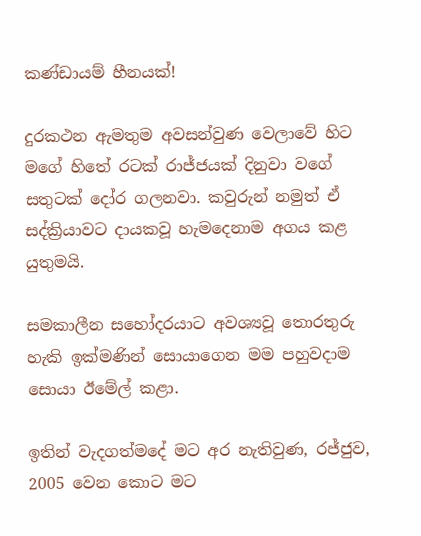කණ්ඩායම් හීනයක්!

දුරකථන ඇමතුම අවසන්වුණ වෙලාවේ හිට මගේ හිතේ රටක් රාජ්ජයක් දිනුවා වගේ සතුටක් දෝර ගලනවා. කවුරුන් නමුත් ඒ සද්ක්‍රියාවට දායකවූ හැමදෙනාම අගය කළ යුතුමයි.

සමකාලීන සහෝදරයාට අවශ්‍යවූ තොරතුරු හැකි ඉක්මණින් සොයාගෙන මම පහුවදාම සොයා ඊමේල් කළා.

ඉතින් වැදගත්මදේ මට අර නැතිවුණ, රජ්ජුව, 2005 වෙන කොට මට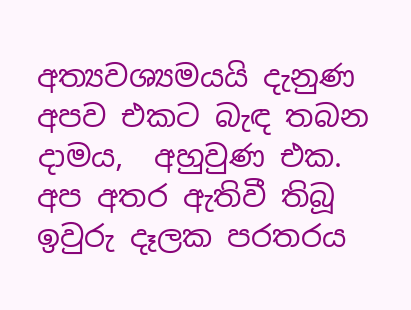අත්‍යවශ්‍යමයයි දැනුණ අපව එකට බැඳ තබන දාමය,  අහුවුණ එක. අප අතර ඇතිවී තිබූ ඉවුරු දෑලක පරතරය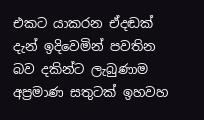එකට යාකරන ඒදඬක් දැන් ඉදිවෙමින් පවතින බව දකින්ට ලැබුණාම අප්‍රමාණ සතුටක් ඉහවහ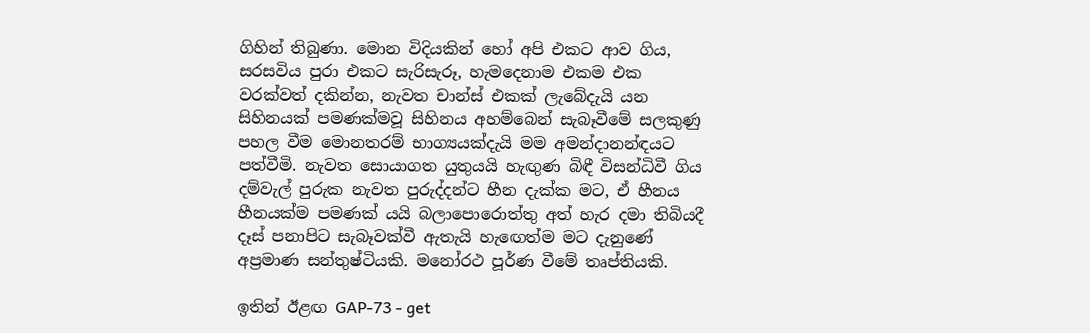ගිහින් තිබුණා. මොන විදියකින් හෝ අපි එකට ආව ගිය, සරසවිය පුරා එකට සැරිසැරූ, හැමදෙනාම එකම එක වරක්වත් දකින්න, නැවත චාන්ස් එකක් ලැබේදැයි යන සිහිනයක් පමණක්මවූ සිහිනය අහම්බෙන් සැබෑවීමේ සලකුණු පහල වීම මොනතරම් භාග්‍යයක්දැයි මම අමන්දානන්ඳයට පත්වීමි. නැවත සොයාගත යුතුයයි හැඟුණ බිඳී විසන්ධිවී ගිය දම්වැල් පුරුක නැවත පුරුද්දන්ට හීන දැක්ක මට, ඒ හීනය හීනයක්ම පමණක්‍ යයි බලාපොරොත්තු අත් හැර දමා තිබියදී දෑස් පනාපිට සැබෑවක්වී ඇතැයි හැඟෙත්ම මට දැනුණේ අප්‍රමාණ සන්තුෂ්ටියකි. මනෝරථ පූර්ණ වීමේ තෘප්තියකි.

ඉතින් ඊළඟ GAP-73 - get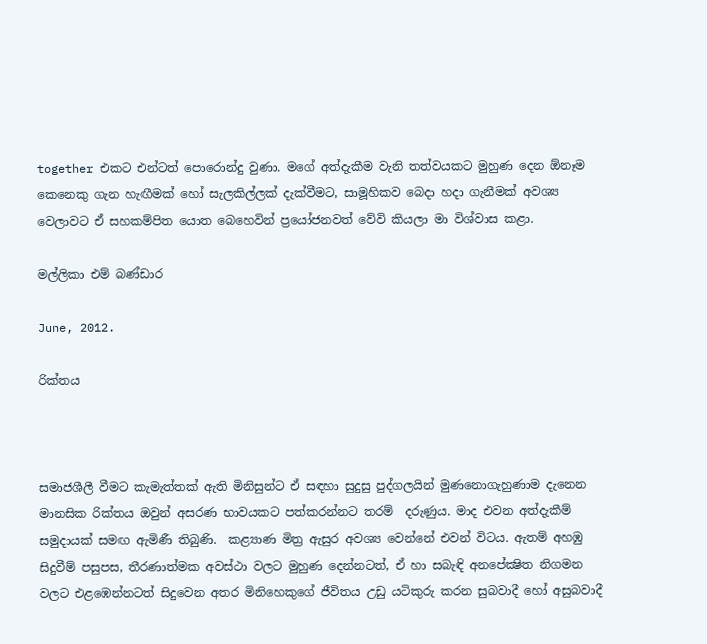together එකට එන්ටත් පොරොන්දු වුණා. මගේ අත්දැකීම වැනි තත්වයකට මුහුණ දෙන ඕනෑම කෙනෙකු ගැන හැඟීමක් හෝ සැලකිල්ලක් දැක්වීමට, සාමූහිකව බෙදා හදා ගැනීමක් අවශ්‍ය වෙලාවට ඒ සහකම්පිත යොත බෙහෙවින් ප්‍රයෝජනවත් වේවි කියලා මා විශ්වාස කළා.

මල්ලිකා එම් බණ්ඩාර

June, 2012.

රික්තය



සමාජශීලී වීමට කැමැත්තක් ඇති මිනිසුන්ට ඒ සඳහා සුදුසු පුද්ගලයින් මුණනොගැහුණාම දැනෙන මානසික රික්තය ඔවුන් අසරණ භාවයකට පත්කරන්නට තරම්  දරුණුය. මාද එවන අත්දැකීම් සමුදායක් සමඟ ඇමිණී තිබුණි.  කළ්‍යාණ මිත්‍ර ඇසුර අවශ්‍ය වෙන්නේ එවන් විටය. ඇතම් අහඹු සිදුවීම් පසුපස, තීරණාත්මක අවස්ථා වලට මුහුණ දෙන්නටත්, ඒ හා සබැඳි අනපේක්‍ෂිත නිගමන වලට එළඹෙන්නටත් සිදුවෙන අතර මිනිහෙකුගේ ජීවිතය උඩු යටිකුරු කරන සුබවාදී හෝ අසුබවාදී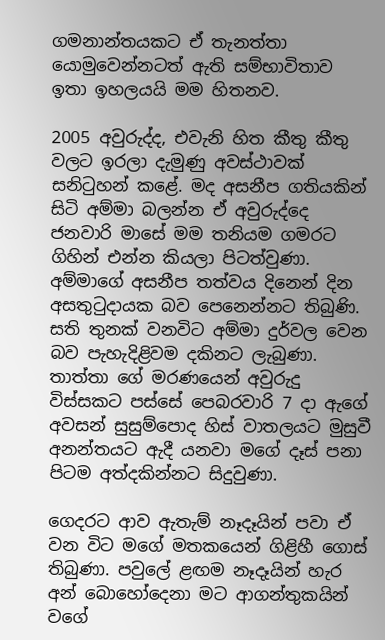ගමනාන්තයකට ඒ තැනත්තා යොමුවෙන්නටත් ඇති සම්භාවිතාව ඉතා ඉහලයයි මම හිතනව.

2005 අවුරුද්ද, එවැනි හිත කීතු කීතු වලට ඉරලා දැමුණු අවස්ථාවක් සනිටුහන් කළේ. මද අසනීප ගතියකින් සිටි අම්මා බලන්න ඒ අවුරුද්දෙ ජනවාරි මාසේ මම තනියම ගමරට ගිහින් එන්න කියලා පිටත්වුණා. අම්මාගේ අසනීප තත්වය දිනෙන් දින අසතුටුදායක බව පෙනෙන්නට තිබුණි. සති තුනක් වනවිට අම්මා දුර්වල වෙන බව පැහැදිළිවම දකිනට ලැබුණා. තාත්තා ගේ මරණයෙන් අවුරුදු විස්සකට පස්සේ පෙබරවාරි 7 දා ඇගේ අවසන් සුසුම්පොද හිස් වාතලයට මුසුවී අනන්තයට ඇදී යනවා මගේ දෑස් පනා පිටම අත්දකින්නට සිදුවුණා.

ගෙදරට ආව ඇතැම් නෑදෑයින් පවා ඒ වන විට මගේ මතකයෙන් ගිළිහී ගොස් තිබුණා. පවුලේ ළඟම නෑදෑයින් හැර අන් බොහෝදෙනා මට ආගන්තුකයින් වගේ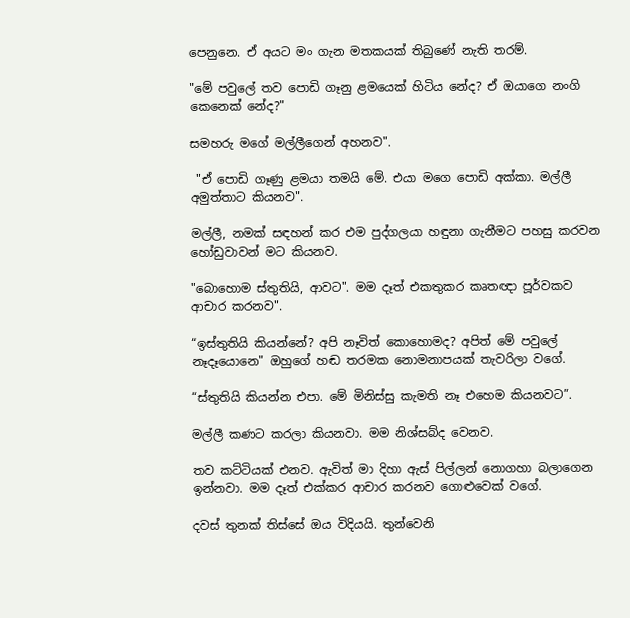පෙනුනෙ. ඒ අයට මං ගැන මතකයක් තිබුණේ නැති තරම්.

"මේ පවුලේ තව පොඩි ගෑනු ළමයෙක් හිටිය නේද? ඒ ඔයාගෙ නංගි කෙනෙක් නේද?"

සමහරු මගේ මල්ලීගෙන් අහනව".

 "ඒ පොඩි ගෑණු ළමයා තමයි මේ. එයා මගෙ පොඩි අක්කා. මල්ලී අමුත්තාට කියනව".

මල්ලී, නමක් සඳහන් කර එම පුද්ගලයා හඳුනා ගැනීමට පහසු කරවන හෝඩුවාවන් මට කියනව.

"බොහොම ස්තුතියි, ආවට". මම දෑත් එකතුකර කෘතඥා පූර්වකව ආචාර කරනව".

“ඉස්තුතියි කියන්නේ? අපි නෑවිත් කොහොමද? අපිත් මේ පවුලේ නෑදෑයොනෙ" ඔහුගේ හඬ තරමක නොමනාපයක් තැවරිලා වගේ.

“ස්තුතියි කියන්න එපා. මේ මිනිස්සු කැමති නෑ එහෙම කියනවට”.

මල්ලී කණට කරලා කියනවා. මම නිශ්සබ්ද වෙනව.

තව කට්ටියක් එනව. ඇවිත් මා දිහා ඇස් පිල්ලන් නොගහා බලාගෙන ඉන්නවා. මම දෑත් එක්කර ආචාර කරනව ගොළුවෙක් වගේ.

දවස් තුනක් තිස්සේ ඔය විදියයි. තුන්වෙනි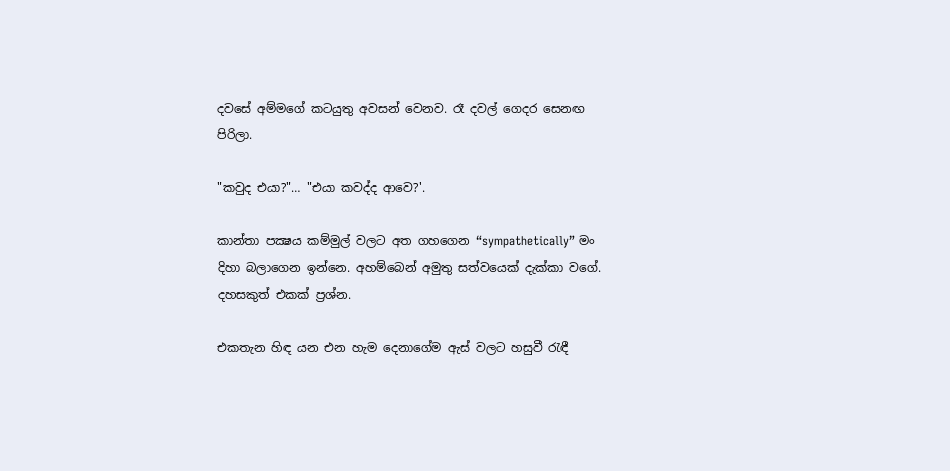දවසේ අම්මගේ කටයුතු අවසන් වෙනව. රෑ දවල් ගෙදර සෙනඟ පිරිලා.

"කවුද එයා?"… "එයා කවද්ද ආවෙ?'.

කාන්තා පක්‍ෂය කම්මුල් වලට අත ගහගෙන “sympathetically” මං දිහා බලාගෙන ඉන්නෙ. අහම්බෙන් අමුතු සත්වයෙක් දැක්කා වගේ. දහසකුත් එකක් ප්‍රශ්න.

එකතැන හිඳ යන එන හැම දෙනාගේම ඇස් වලට හසුවී රැඳී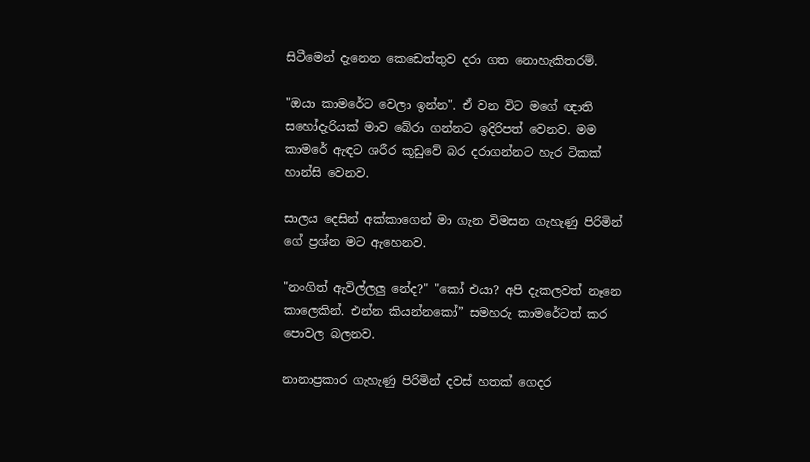සිටීමෙන් දැනෙන කෙඩෙත්තුව දරා ගත නොහැකිතරම්.

"ඔයා කාමරේට වෙලා ඉන්න". ඒ වන විට මගේ ඥාති සහෝදැරියක් මාව බේරා ගන්නට ඉදිරිපත් වෙනව. මම කාමරේ ඇඳට ශරීර කූඩුවේ බර දරාගන්නට හැර ටිකක් හාන්සි වෙනව.

සාලය දෙසින් අක්කාගෙන් මා ගැන විමසන ගැහැණු පිරිමින් ගේ ප්‍රශ්න මට ඇහෙනව.

"නංගිත් ඇවිල්ලලු නේද?" "කෝ එයා? අපි දැකලවත් නෑනෙ කාලෙකින්. එන්න කියන්නකෝ” සමහරු කාමරේටත් කර පොවල බලනව.

නානාප්‍රකාර ගැහැණු පිරිමින් දවස් හතක් ගෙදර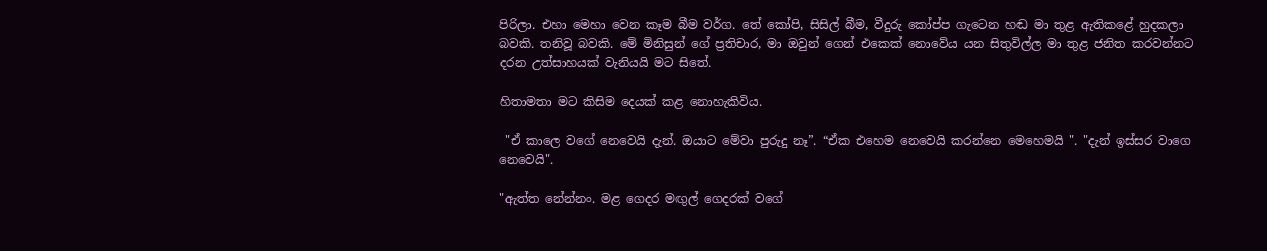පිරිලා. එහා මෙහා වෙන කෑම බීම වර්ග. තේ කෝපි, සිසිල් බීම, වීදුරු කෝප්ප ගැටෙන හඬ මා තුළ ඇතිකළේ හුදකලා බවකි. තනිවූ බවකි. මේ මිනිසුන් ගේ ප්‍රතිචාර, මා ඔවුන් ගෙන් එකෙක් නොවේය යන සිතුවිල්ල මා තුළ ජනිත කරවන්නට  දරන උත්සාහයක් වැනියයි මට සිතේ.

හිතාමතා මට කිසිම දෙයක් කළ නොහැකිවිය.

 "ඒ කාලෙ වගේ නෙවෙයි දැන්. ඔයාට මේවා පුරුදු නෑ”. “ඒක එහෙම නෙවෙයි කරන්නෙ මෙහෙමයි ". "දැන් ඉස්සර වාගෙ නෙවෙයි".

"ඇත්ත නේන්නං. මළ ගෙදර මඟුල් ගෙදරක් වගේ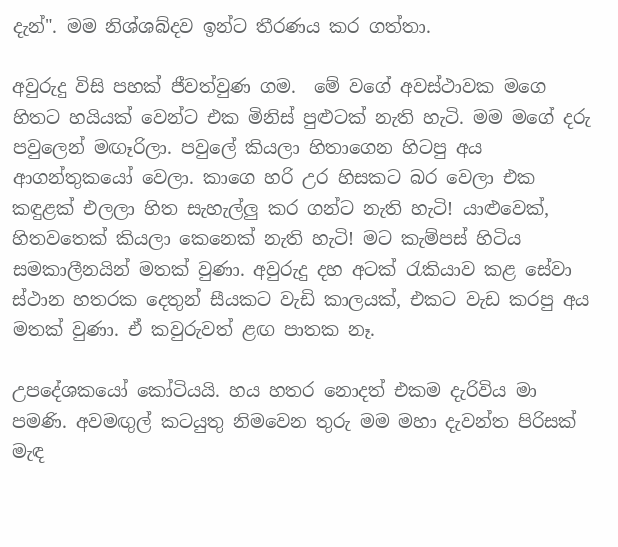දැන්". මම නිශ්‍ශබ්දව ඉන්ට තීරණය කර ගත්තා.

අවුරුදු විසි පහක් ජීවත්වුණ ගම.  මේ වගේ අවස්ථාවක මගෙ හිතට හයියක් වෙන්ට එක මිනිස් පුළුටක් නැති හැටි. මම මගේ දරු පවුලෙන් මඟෑරිලා. පවුලේ කියලා හිතාගෙන හිටපු අය ආගන්තුකයෝ වෙලා. කාගෙ හරි උර හිසකට බර වෙලා එක කඳුළක් එලලා හිත සැහැල්ලු කර ගන්ට නැති හැටි! යාළුවෙක්, හිතවතෙක් කියලා කෙනෙක් නැති හැටි! මට කැම්පස් හිටිය සමකාලීනයින් මතක් වුණා. අවුරුදු දහ අටක් රැකියාව කළ සේවා ස්ථාන හතරක දෙතුන් සීයකට වැඩි කාලයක්, එකට වැඩ කරපු අය මතක් වුණා. ඒ කවුරුවත් ළඟ පාතක නෑ.

උපදේශකයෝ කෝටියයි. හය හතර නොදත් එකම දැරිවිය මා පමණි. අවමඟුල් කටයුතු නිමවෙන තුරු මම මහා දැවන්ත පිරිසක් මැඳ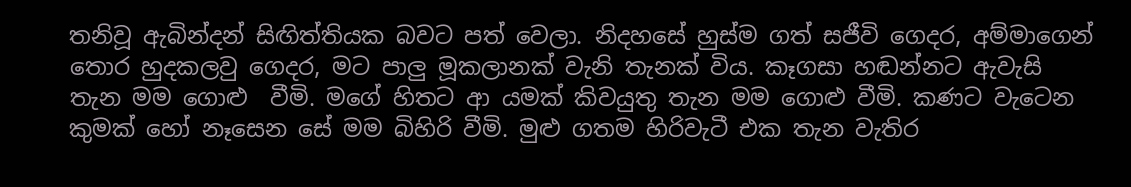තනිවූ ඇබින්දන් සිඟිත්තියක බවට පත් වෙලා. නිදහසේ හුස්ම ගත් සජීවි ගෙදර, අම්මාගෙන් තොර හුදකලවු ගෙදර, මට පාලු මූකලානක් වැනි තැනක් විය. කෑගසා හඬන්නට ඇවැසි තැන මම ගොළු  වීමි. මගේ හිතට ආ යමක් කිවයුතු තැන මම ගොළු වීමි. කණට වැටෙන කුමක් හෝ නෑසෙන සේ මම බිහිරි වීමි. මුළු ගතම හිරිවැටී එක තැන වැතිර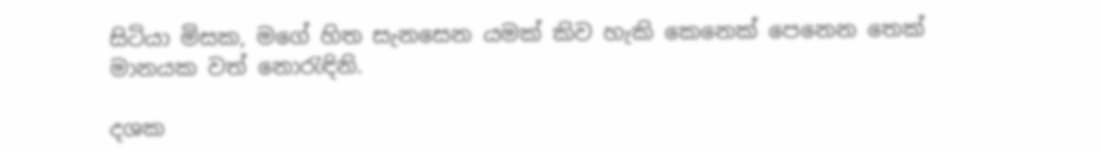සිටියා මිසක, මගේ හිත සැනසෙන යමක් කිව හැකි කෙනෙක් පෙනෙන තෙක් මානයක වත් නොරැඳිනි.

දශක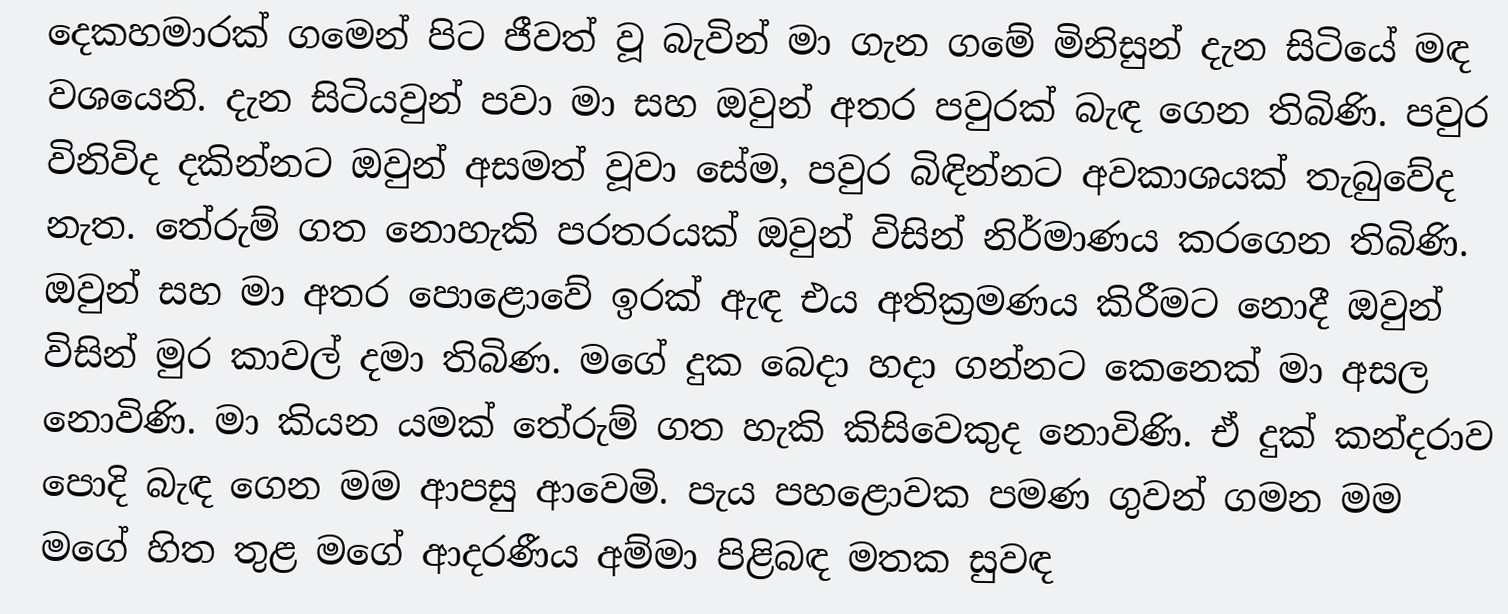දෙකහමාරක් ගමෙන් පිට ජීවත් වූ බැවින් මා ගැන ගමේ මිනිසුන් දැන සිටියේ මඳ වශයෙනි. දැන සිටියවුන් පවා මා සහ ඔවුන් අතර පවුරක් බැඳ ගෙන තිබිණි. පවුර විනිවිද දකින්නට ඔවුන් අසමත් වූවා සේම, පවුර බිඳින්නට අවකාශයක් තැබුවේද නැත. තේරුම් ගත නොහැකි පරතරයක් ඔවුන් විසින් නිර්මාණය කරගෙන තිබිණි. ඔවුන් සහ මා අතර පොළොවේ ඉරක් ඇඳ එය අතික්‍රමණය කිරීමට නොදී ඔවුන් විසින් මුර කාවල් දමා තිබිණ. මගේ දුක බෙදා හදා ගන්නට කෙනෙක් මා අසල නොවිණි. මා කියන යමක් තේරුම් ගත හැකි කිසිවෙකුද නොවිණි. ඒ දුක් කන්දරාව පොදි බැඳ ගෙන මම ආපසු ආවෙමි. පැය පහළොවක පමණ ගුවන් ගමන මම මගේ හිත තුළ මගේ ආදරණීය අම්මා පිළිබඳ මතක සුවඳ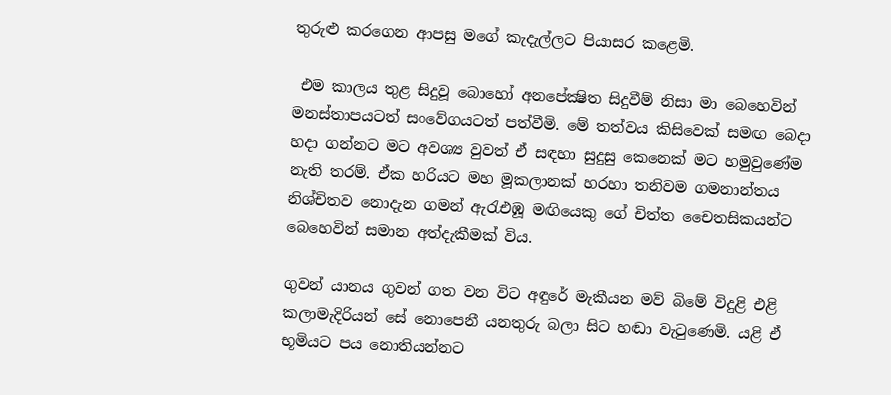තුරුළු කරගෙන ආපසු මගේ කැදැල්ලට පියාසර කළෙමි.

 එම කාලය තුළ සිදුවූ බොහෝ අනපේක්‍ෂිත සිදුවීම් නිසා මා බෙහෙවින්  මනස්තාපයටත් සංවේගයටත් පත්වීමි. මේ තත්වය කිසිවෙක්‍ සමඟ බෙදා හදා ගන්නට මට අවශ්‍ය වුවත් ඒ සඳහා සුදුසු කෙනෙක් මට හමුවුණේම නැති තරම්. ඒක හරියට මහ මූකලානක් හරහා තනිවම ගමනාන්තය නිශ්චිතව නොදැන ගමන් ඇරැඑඹූ මඟියෙකු ගේ චිත්ත චෛතසිකයන්ට බෙහෙවින් සමාන අත්දැකීමක් විය.

ගුවන් යානය ගුවන් ගත වන විට අඳුරේ මැකීයන මව් බිමේ විදුළි එළි කලාමැදිරියන් සේ නොපෙනී යනතුරු බලා සිට හඬා වැටුණෙමි. යළි ඒ භූමියට පය නොතියන්නට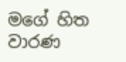මගේ හිත වාරණ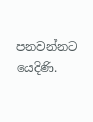පනවන්නට යෙදිණි.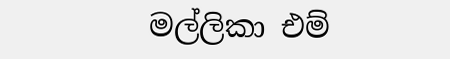මල්ලිකා එම්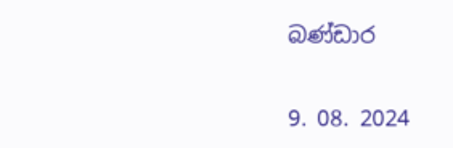බණ්ඩාර

9. 08. 2024